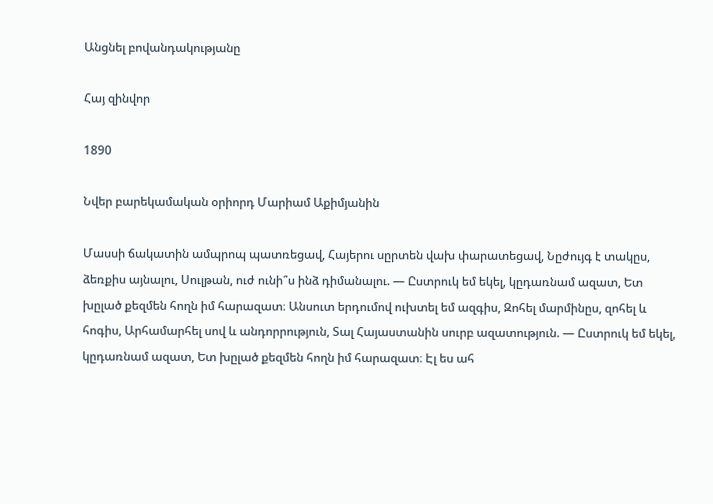Անցնել բովանդակությանը

Հայ զինվոր

1890

Նվեր բարեկամական օրիորդ Մարիամ Աքիմյանին

Մասսի ճակատին ամպրոպ պատռեցավ, Հայերու սըրտեն վախ փարատեցավ, Նըժույգ է տակըս, ձեռքիս այնալու, Սուլթան, ուժ ունի՞ս ինձ դիմանալու. — Ըստրուկ եմ եկել, կըդառնամ ազատ, Ետ խըլած քեզմեն հողն իմ հարազատ։ Անսուտ երդումով ուխտել եմ ազգիս, Զոհել մարմինըս, զոհել և հոգիս, Արհամարհել սով և անդորրություն, Տալ Հայաստանին սուրբ ազատություն. — Ըստրուկ եմ եկել, կըդառնամ ազատ, Ետ խըլած քեզմեն հողն իմ հարազատ։ Էլ ես ահ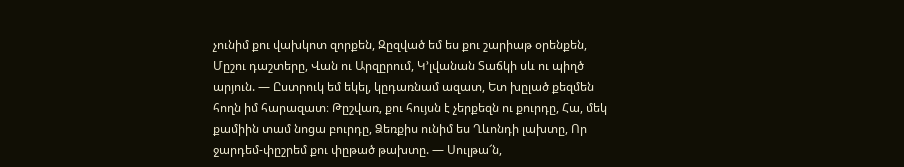չունիմ քու վախկոտ զորքեն, Զըզված եմ ես քու շարիաթ օրենքեն, Մըշու դաշտերը, Վան ու Արզըրում, Կ՚լվանան Տաճկի սև ու պիղծ արյուն. — Ըստրուկ եմ եկել, կըդառնամ ազատ, Ետ խըլած քեզմեն հողն իմ հարազատ։ Թըշվառ, քու հույսն է չերքեզն ու քուրդը, Հա, մեկ քամիին տամ նոցա բուրդը, Ձեռքիս ունիմ ես Ղևոնդի լախտը, Որ ջարդեմ-փըշրեմ քու փըթած թախտը. — Սուլթա՜ն,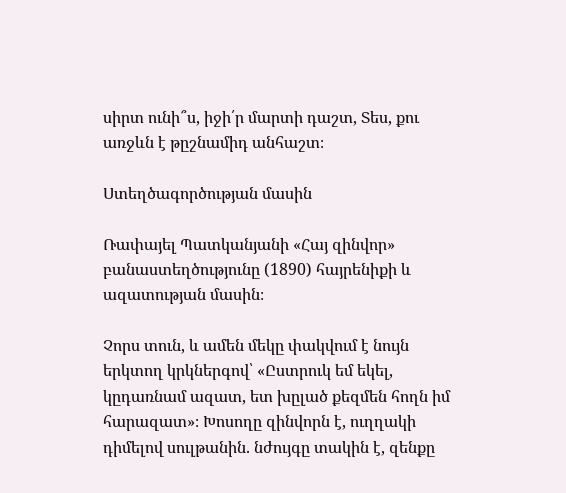սիրտ ունի՞ս, իջի՛ր մարտի դաշտ, Տես, քու առջևն է թըշնամիդ անհաշտ։

Ստեղծագործության մասին

Ռափայել Պատկանյանի «Հայ զինվոր» բանաստեղծությունը (1890) հայրենիքի և ազատության մասին։

Չորս տուն, և ամեն մեկը փակվում է նույն երկտող կրկներգով՝ «Ըստրուկ եմ եկել, կըդառնամ ազատ, ետ խըլած քեզմեն հողն իմ հարազատ»։ Խոսողը զինվորն է, ուղղակի դիմելով սուլթանին. նժույգը տակին է, զենքը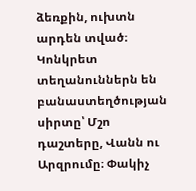ձեռքին, ուխտն արդեն տված։ Կոնկրետ տեղանուններն են բանաստեղծության սիրտը՝ Մշո դաշտերը, Վանն ու Արզրումը։ Փակիչ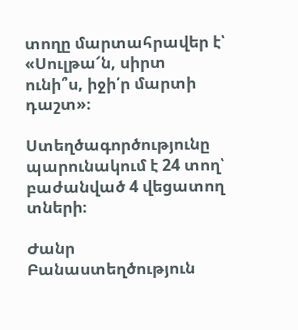տողը մարտահրավեր է՝ «Սուլթա՜ն, սիրտ ունի՞ս, իջի՛ր մարտի դաշտ»։

Ստեղծագործությունը պարունակում է 24 տող՝ բաժանված 4 վեցատող տների։

Ժանր Բանաստեղծություն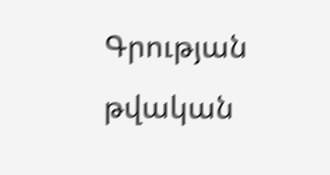Գրության թվական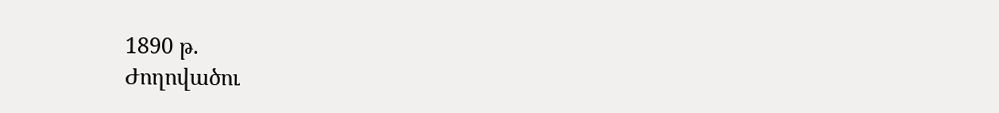1890 թ.
Ժողովածու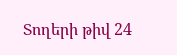Տողերի թիվ 24